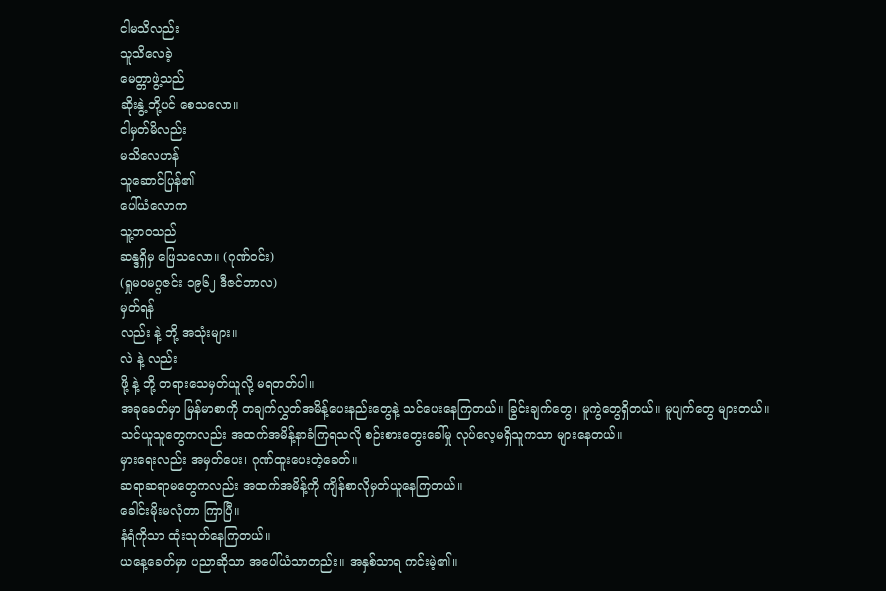ငါမသိလည်း
သူသိလေခဲ့
မေတ္တာဖွဲ့သည်
ဆိုးနွဲ့ ဘို့ပင် စေသလော။
ငါမှတ်မိလည်း
မသိလေဟန်
သူဆောင်ပြန်၏
ပေါ်ယံလောက
သူ့ဘဝသည်
ဆန္ဒရှိမှ ဖြေသလော။ (ဂုဏ်ဝင်း)
(ရှုမဝမဂ္ဂဇင်း ၁၉၆၂ ဒီဇင်ဘာလ)
မှတ်ရန်
လည်း နဲ့ ဘို့ အသုံးများ။
လဲ နဲ့ လည်း
ဖို့ နဲ့ ဘို့ တရားသေမှတ်ယူလို့ မရတတ်ပါ။
အခုခေတ်မှာ မြန်မာစာကို တချက်လွှတ်အမိန့်ပေးနည်းတွေနဲ့ သင်ပေးနေကြတယ်။ ခြွင်းချက်တွေ၊ မူကွဲတွေရှိတယ်။ မူပျက်တွေ များတယ်။
သင်ယူသူတွေကလည်း အထက်အမိန့်နာခံကြရသလို စဉ်းစားတွေးခေါ်မှု လုပ်လေ့မရှိသူကသာ များနေတယ်။
မှားရေးလည်း အမှတ်ပေး၊ ဂုဏ်ထူးပေးတဲ့ခေတ်။
ဆရာဆရာမတွေကလည်း အထက်အမိန့်ကို ကျိန်စာလိုမှတ်ယူနေကြတယ်။
ခေါင်းမိုးမလုံတာ ကြာပြီ။
နံရံကိုသာ ထုံးသုတ်နေကြတယ်။
ယနေ့ခေတ်မှာ ပညာဆိုသာ အပေါ်ယံသာတည်း။ အနှစ်သာရ ကင်းမဲ့၏။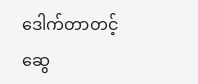ဒေါက်တာတင့်ဆွေ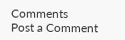Comments
Post a Comment